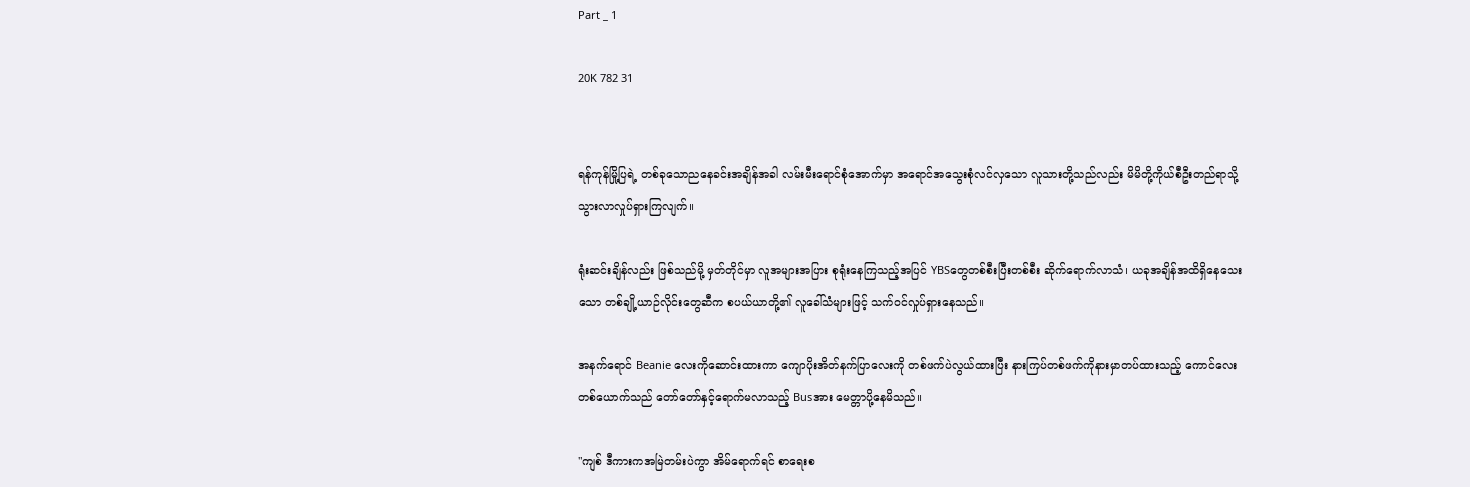Part _ 1

20K 782 31


ရန်ကုန်မြို့ပြရဲ့ တစ်ခုသောညနေခင်းအချိန်အခါ လမ်းမီးရောင်စုံ‌အောက်မှာ အရောင်အသွေးစုံလင်လှသော လူသားတို့သည်လည်း မိမိတို့ကိုယ်စီဦးတည်ရာသို့ သွားလာလှုပ်ရှားကြလျက်။

ရုံးဆင်းချိန်လည်း ဖြစ်သည်မို့ မှတ်တိုင်မှာ လူအများအပြား စုရုံးနေကြသည့်အပြင် YBSတွေတစ်စီးပြီးတစ်စီး ဆိုက်ရောက်လာသံ၊ ယခုအချိန်အထိရှိနေသေးသော တစ်ချို့ယာဉ်လိုင်းတွေဆီက စပယ်ယာတို့၏ လူခေါ်သံများဖြင့် သက်ဝင်လှုပ်ရှားနေသည်။

အနက်ရောင် Beanie လေးကိုဆောင်းထားကာ ကျောပိုးအိတ်နက်ပြာလေးကို တစ်ဖက်ပဲလွယ်ထားပြီး နားကြပ်တစ်ဖက်ကိုနားမှာတပ်ထားသည့် ကောင်လေးတစ်ယောက်သည် တော်တော်နှင့်ရောက်မလာသည့် Busအား မေတ္တာပို့နေမိသည်။

"ကျစ် ဒီကားကအမြဲတမ်းပဲကွာ အိမ်ရောက်ရင် စာရေးစ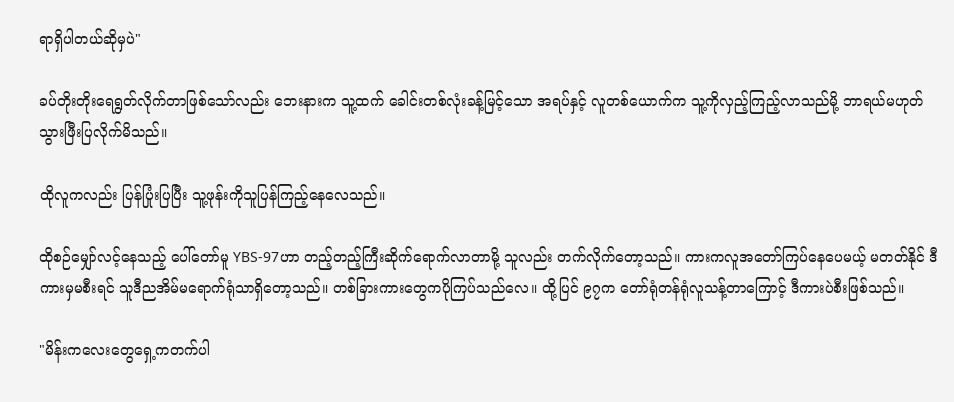ရာရှိပါတယ်ဆိုမှပဲ"

ခပ်တိုးတိုးရေရွတ်လိုက်တာဖြစ်သော်လည်း ဘေးနားက သူ့ထက် ခေါင်းတစ်လုံးခန့်မြင့်သော အရပ်နှင့် လူတစ်ယောက်က သူ့ကိုလှည့်ကြည့်လာသည်မို့ ဘာရယ်မဟုတ် သွားဖြီးပြလိုက်မိသည်။

ထိုလူကလည်း ပြန်ပြုံးပြပြီး သူ့ဖုန်းကိုသူပြန်ကြည့်နေလေသည်။

ထိုစဉ်မျှော်လင့်နေသည့် ပေါ်တော်မူ YBS-97ဟာ တည့်တည့်ကြီးဆိုက်ရောက်လာတာမို့ သူလည်း တက်လိုက်တော့သည်။ ကားကလူအတော်ကြပ်နေပေမယ့် မတတ်နိုင် ဒီကားမှမစီးရင် သူဒီညအိမ်မရောက်ရုံသာရှိတော့သည်။ တစ်ခြားကားတွေကပိုကြပ်‌သည်လေ။ ထို့ပြင် ၉၇က တော်ရုံတန်ရုံလူသန့်တာကြောင့် ဒီကားပဲစီးဖြစ်သည်။

"မိန်းကလေးတွေရှေ့ကတက်ပါ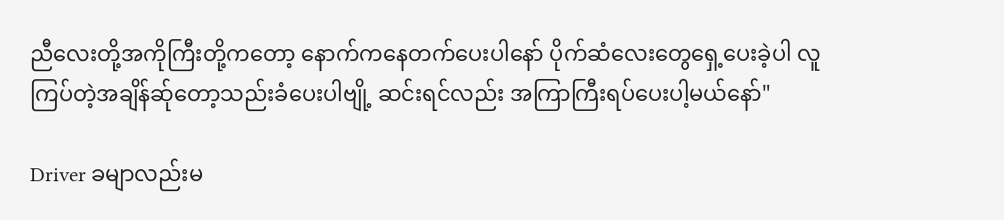ညီလေးတို့အကိုကြီးတို့ကတော့ နောက်ကနေတက်ပေးပါနော် ပိုက်ဆံလေးတွေရှေ့ပေးခဲ့ပါ လူကြပ်တဲ့အချိန်ဆ်ုတော့သည်းခံပေးပါဗျို့ ဆင်းရင်လည်း အကြာကြီးရပ်ပေးပါ့မယ်နော်"

Driver ခမျာလည်းမ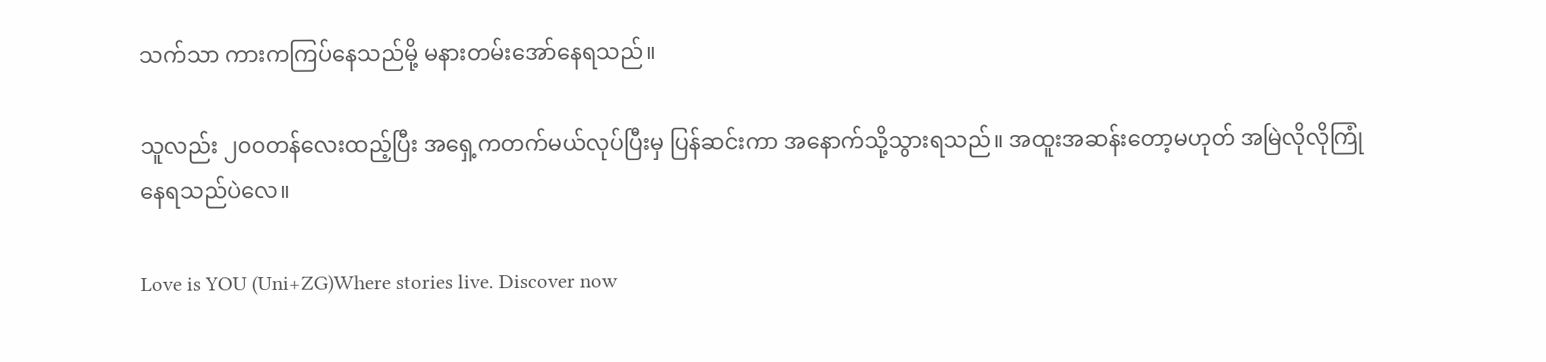သက်သာ ကားကကြပ်နေသည်မို့ မနားတမ်းအော်နေရသည်။

သူလည်း ၂၀၀တန်လေးထည့်ပြီး အရှေ့ကတက်မယ်လုပ်ပြီးမှ ပြန်ဆင်းကာ အနောက်သို့သွားရသည်။ အထူးအဆန်းတော့မဟုတ် အမြဲလိုလိုကြုံနေရသည်ပဲလေ။

Love is YOU (Uni+ZG)Where stories live. Discover now